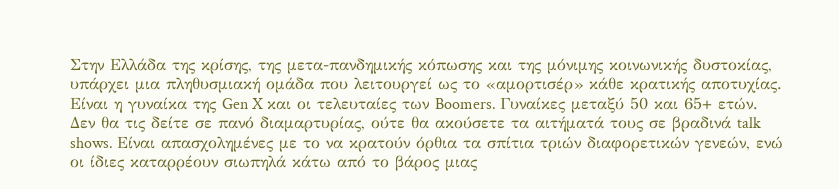Στην Ελλάδα της κρίσης, της μετα-πανδημικής κόπωσης και της μόνιμης κοινωνικής δυστοκίας, υπάρχει μια πληθυσμιακή ομάδα που λειτουργεί ως το «αμορτισέρ» κάθε κρατικής αποτυχίας. Είναι η γυναίκα της Gen X και οι τελευταίες των Boomers. Γυναίκες μεταξύ 50 και 65+ ετών. Δεν θα τις δείτε σε πανό διαμαρτυρίας, ούτε θα ακούσετε τα αιτήματά τους σε βραδινά talk shows. Είναι απασχολημένες με το να κρατούν όρθια τα σπίτια τριών διαφορετικών γενεών, ενώ οι ίδιες καταρρέουν σιωπηλά κάτω από το βάρος μιας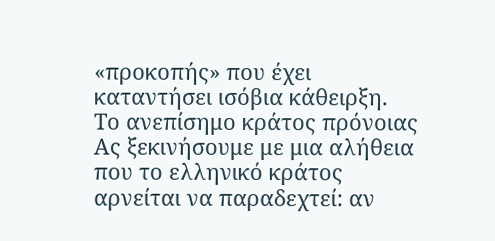«προκοπής» που έχει καταντήσει ισόβια κάθειρξη.
Το ανεπίσημο κράτος πρόνοιας
Ας ξεκινήσουμε με μια αλήθεια που το ελληνικό κράτος αρνείται να παραδεχτεί: αν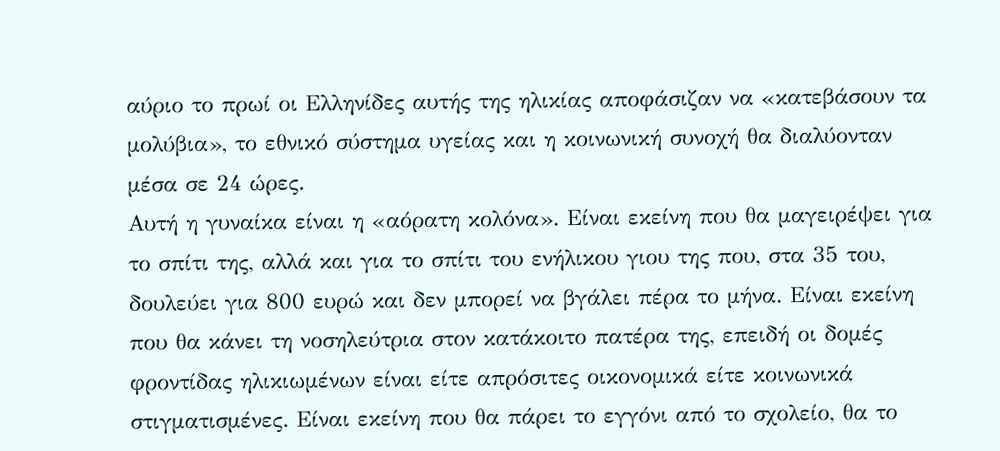αύριο το πρωί οι Ελληνίδες αυτής της ηλικίας αποφάσιζαν να «κατεβάσουν τα μολύβια», το εθνικό σύστημα υγείας και η κοινωνική συνοχή θα διαλύονταν μέσα σε 24 ώρες.
Αυτή η γυναίκα είναι η «αόρατη κολόνα». Είναι εκείνη που θα μαγειρέψει για το σπίτι της, αλλά και για το σπίτι του ενήλικου γιου της που, στα 35 του, δουλεύει για 800 ευρώ και δεν μπορεί να βγάλει πέρα το μήνα. Είναι εκείνη που θα κάνει τη νοσηλεύτρια στον κατάκοιτο πατέρα της, επειδή οι δομές φροντίδας ηλικιωμένων είναι είτε απρόσιτες οικονομικά είτε κοινωνικά στιγματισμένες. Είναι εκείνη που θα πάρει το εγγόνι από το σχολείο, θα το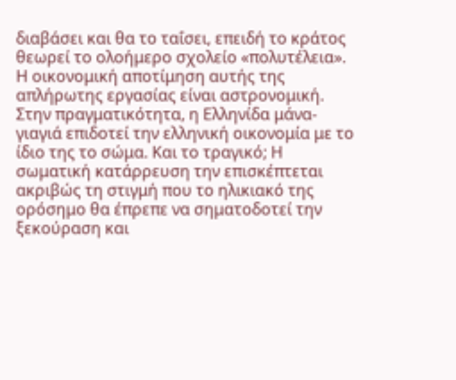διαβάσει και θα το ταΐσει, επειδή το κράτος θεωρεί το ολοήμερο σχολείο «πολυτέλεια».
Η οικονομική αποτίμηση αυτής της απλήρωτης εργασίας είναι αστρονομική. Στην πραγματικότητα, η Ελληνίδα μάνα-γιαγιά επιδοτεί την ελληνική οικονομία με το ίδιο της το σώμα. Και το τραγικό; Η σωματική κατάρρευση την επισκέπτεται ακριβώς τη στιγμή που το ηλικιακό της ορόσημο θα έπρεπε να σηματοδοτεί την ξεκούραση και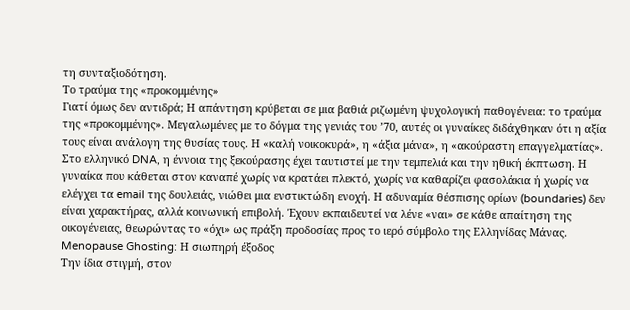τη συνταξιοδότηση.
Το τραύμα της «προκομμένης»
Γιατί όμως δεν αντιδρά; Η απάντηση κρύβεται σε μια βαθιά ριζωμένη ψυχολογική παθογένεια: το τραύμα της «προκομμένης». Μεγαλωμένες με το δόγμα της γενιάς του ’70, αυτές οι γυναίκες διδάχθηκαν ότι η αξία τους είναι ανάλογη της θυσίας τους. Η «καλή νοικοκυρά», η «άξια μάνα», η «ακούραστη επαγγελματίας».
Στο ελληνικό DNA, η έννοια της ξεκούρασης έχει ταυτιστεί με την τεμπελιά και την ηθική έκπτωση. Η γυναίκα που κάθεται στον καναπέ χωρίς να κρατάει πλεκτό, χωρίς να καθαρίζει φασολάκια ή χωρίς να ελέγχει τα email της δουλειάς, νιώθει μια ενστικτώδη ενοχή. Η αδυναμία θέσπισης ορίων (boundaries) δεν είναι χαρακτήρας, αλλά κοινωνική επιβολή. Έχουν εκπαιδευτεί να λένε «ναι» σε κάθε απαίτηση της οικογένειας, θεωρώντας το «όχι» ως πράξη προδοσίας προς το ιερό σύμβολο της Ελληνίδας Μάνας.
Menopause Ghosting: Η σιωπηρή έξοδος
Την ίδια στιγμή, στον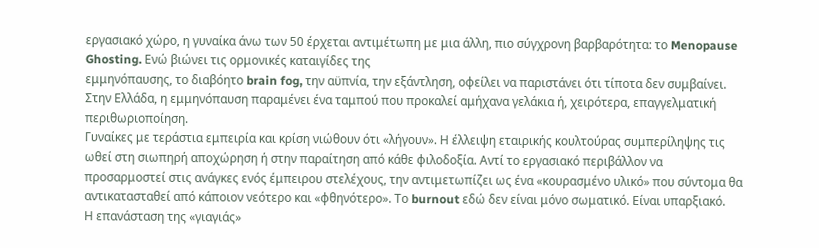εργασιακό χώρο, η γυναίκα άνω των 50 έρχεται αντιμέτωπη με μια άλλη, πιο σύγχρονη βαρβαρότητα: το Menopause Ghosting. Ενώ βιώνει τις ορμονικές καταιγίδες της
εμμηνόπαυσης, το διαβόητο brain fog, την αϋπνία, την εξάντληση, οφείλει να παριστάνει ότι τίποτα δεν συμβαίνει. Στην Ελλάδα, η εμμηνόπαυση παραμένει ένα ταμπού που προκαλεί αμήχανα γελάκια ή, χειρότερα, επαγγελματική περιθωριοποίηση.
Γυναίκες με τεράστια εμπειρία και κρίση νιώθουν ότι «λήγουν». Η έλλειψη εταιρικής κουλτούρας συμπερίληψης τις ωθεί στη σιωπηρή αποχώρηση ή στην παραίτηση από κάθε φιλοδοξία. Αντί το εργασιακό περιβάλλον να προσαρμοστεί στις ανάγκες ενός έμπειρου στελέχους, την αντιμετωπίζει ως ένα «κουρασμένο υλικό» που σύντομα θα αντικατασταθεί από κάποιον νεότερο και «φθηνότερο». Το burnout εδώ δεν είναι μόνο σωματικό. Είναι υπαρξιακό.
Η επανάσταση της «γιαγιάς»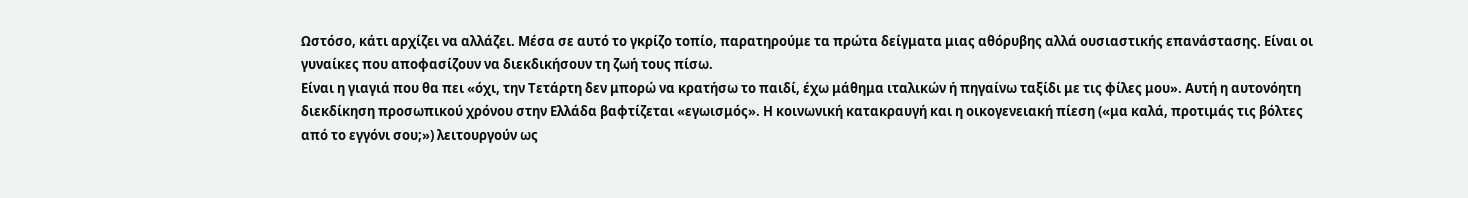Ωστόσο, κάτι αρχίζει να αλλάζει. Μέσα σε αυτό το γκρίζο τοπίο, παρατηρούμε τα πρώτα δείγματα μιας αθόρυβης αλλά ουσιαστικής επανάστασης. Είναι οι γυναίκες που αποφασίζουν να διεκδικήσουν τη ζωή τους πίσω.
Είναι η γιαγιά που θα πει «όχι, την Τετάρτη δεν μπορώ να κρατήσω το παιδί, έχω μάθημα ιταλικών ή πηγαίνω ταξίδι με τις φίλες μου». Αυτή η αυτονόητη διεκδίκηση προσωπικού χρόνου στην Ελλάδα βαφτίζεται «εγωισμός». Η κοινωνική κατακραυγή και η οικογενειακή πίεση («μα καλά, προτιμάς τις βόλτες από το εγγόνι σου;») λειτουργούν ως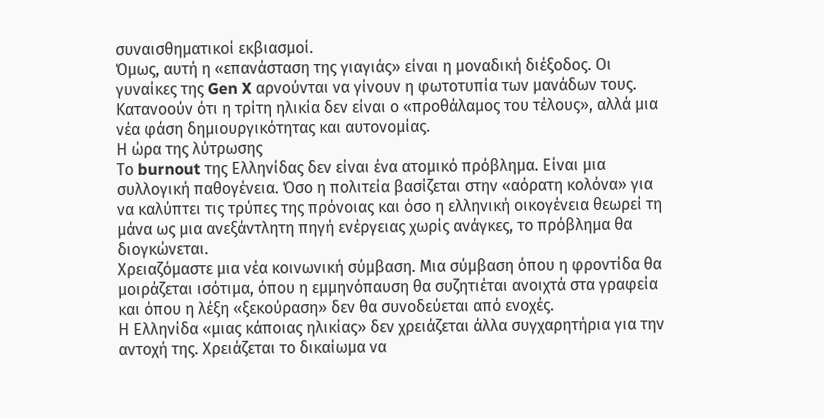συναισθηματικοί εκβιασμοί.
Όμως, αυτή η «επανάσταση της γιαγιάς» είναι η μοναδική διέξοδος. Οι γυναίκες της Gen X αρνούνται να γίνουν η φωτοτυπία των μανάδων τους. Κατανοούν ότι η τρίτη ηλικία δεν είναι ο «προθάλαμος του τέλους», αλλά μια νέα φάση δημιουργικότητας και αυτονομίας.
Η ώρα της λύτρωσης
Το burnout της Ελληνίδας δεν είναι ένα ατομικό πρόβλημα. Είναι μια συλλογική παθογένεια. Όσο η πολιτεία βασίζεται στην «αόρατη κολόνα» για να καλύπτει τις τρύπες της πρόνοιας και όσο η ελληνική οικογένεια θεωρεί τη μάνα ως μια ανεξάντλητη πηγή ενέργειας χωρίς ανάγκες, το πρόβλημα θα διογκώνεται.
Χρειαζόμαστε μια νέα κοινωνική σύμβαση. Μια σύμβαση όπου η φροντίδα θα μοιράζεται ισότιμα, όπου η εμμηνόπαυση θα συζητιέται ανοιχτά στα γραφεία και όπου η λέξη «ξεκούραση» δεν θα συνοδεύεται από ενοχές.
Η Ελληνίδα «μιας κάποιας ηλικίας» δεν χρειάζεται άλλα συγχαρητήρια για την αντοχή της. Χρειάζεται το δικαίωμα να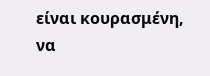είναι κουρασμένη, να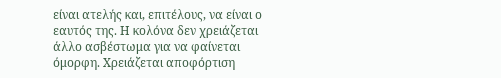είναι ατελής και, επιτέλους, να είναι ο εαυτός της. Η κολόνα δεν χρειάζεται άλλο ασβέστωμα για να φαίνεται όμορφη. Χρειάζεται αποφόρτιση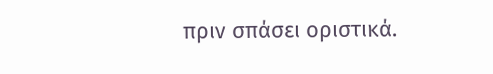πριν σπάσει οριστικά.